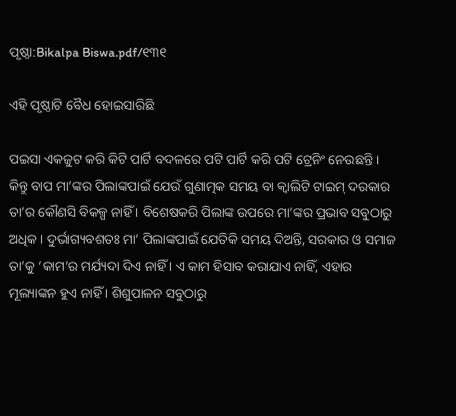ପୃଷ୍ଠା:Bikalpa Biswa.pdf/୧୩୧

ଏହି ପୃଷ୍ଠାଟି ବୈଧ ହୋଇସାରିଛି

ପଇସା ଏକଜୁଟ କରି କିଟି ପାର୍ଟି ବଦଳରେ ପଟି ପାର୍ଟି କରି ପଟି ଟ୍ରେନିଂ ନେଉଛନ୍ତି । କିନ୍ତୁ ବାପ ମା’ଙ୍କର ପିଲାଙ୍କପାଇଁ ଯେଉଁ ଗୁଣାତ୍ମକ ସମୟ ବା କ୍ୱାଲିଟି ଟାଇମ୍ ଦରକାର ତା’ର କୌଣସି ବିକଳ୍ପ ନାହିଁ । ବିଶେଷକରି ପିଲାଙ୍କ ଉପରେ ମା’ଙ୍କର ପ୍ରଭାବ ସବୁଠାରୁ ଅଧିକ । ଦୁର୍ଭାଗ୍ୟବଶତଃ ମା’ ପିଲାଙ୍କପାଇଁ ଯେତିକି ସମୟ ଦିଅନ୍ତି, ସରକାର ଓ ସମାଜ ତା’କୁ ‘କାମ’ର ମର୍ଯ୍ୟଦା ଦିଏ ନାହିଁ । ଏ କାମ ହିସାବ କରାଯାଏ ନାହିଁ, ଏହାର ମୂଲ୍ୟାଙ୍କନ ହୁଏ ନାହିଁ । ଶିଶୁପାଳନ ସବୁଠାରୁ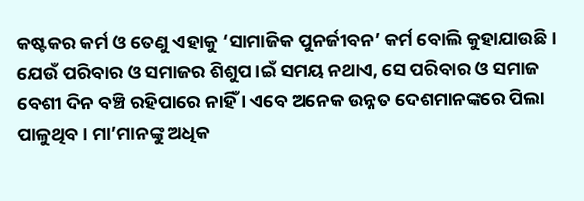କଷ୍ଟକର କର୍ମ ଓ ତେଣୁ ଏହାକୁ ‘ସାମାଜିକ ପୁନର୍ଜୀବନ’ କର୍ମ ବୋଲି କୁହାଯାଉଛି । ଯେଉଁ ପରିବାର ଓ ସମାଜର ଶିଶୁପ।ଇଁ ସମୟ ନଥାଏ, ସେ ପରିବାର ଓ ସମାଜ ବେଶୀ ଦିନ ବଞ୍ଚି ରହିପାରେ ନାହିଁ । ଏବେ ଅନେକ ଉନ୍ନତ ଦେଶମାନଙ୍କରେ ପିଲା ପାଳୁଥିବ। ମା’ମାନଙ୍କୁ ଅଧିକ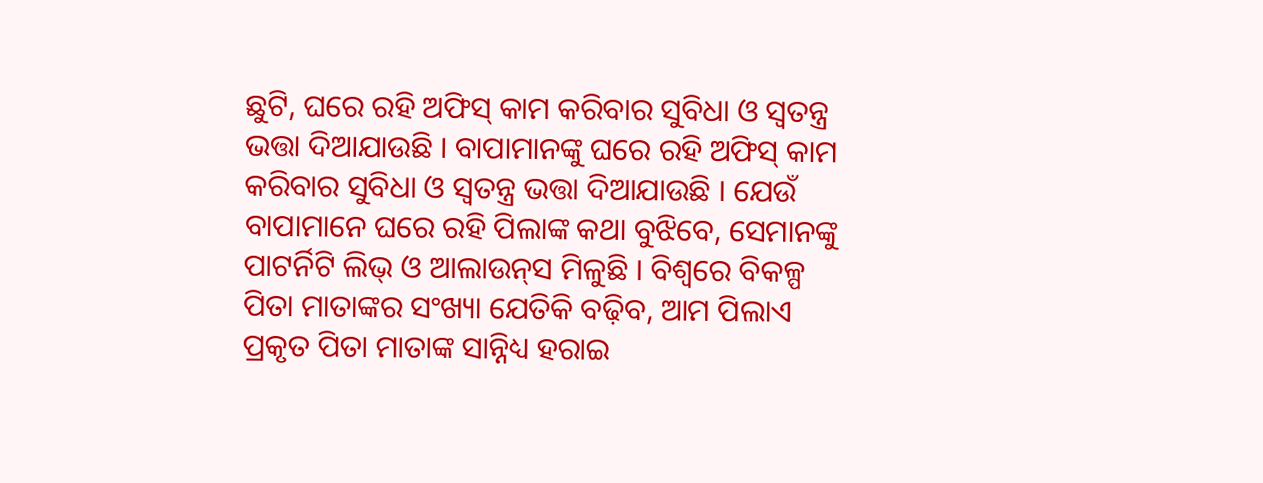ଛୁଟି, ଘରେ ରହି ଅଫିସ୍ କାମ କରିବାର ସୁବିଧା ଓ ସ୍ୱତନ୍ତ୍ର ଭତ୍ତା ଦିଆଯାଉଛି । ବାପାମାନଙ୍କୁ ଘରେ ରହି ଅଫିସ୍ କାମ କରିବାର ସୁବିଧା ଓ ସ୍ୱତନ୍ତ୍ର ଭତ୍ତା ଦିଆଯାଉଛି । ଯେଉଁ ବାପାମାନେ ଘରେ ରହି ପିଲାଙ୍କ କଥା ବୁଝିବେ, ସେମାନଙ୍କୁ ପାଟର୍ନିଟି ଲିଭ୍ ଓ ଆଲାଉନ୍‌ସ ମିଳୁଛି । ବିଶ୍ୱରେ ବିକଳ୍ପ ପିତା ମାତାଙ୍କର ସଂଖ୍ୟା ଯେତିକି ବଢ଼ିବ, ଆମ ପିଲାଏ ପ୍ରକୃତ ପିତା ମାତାଙ୍କ ସାନ୍ନିଧ୍ୟ ହରାଇ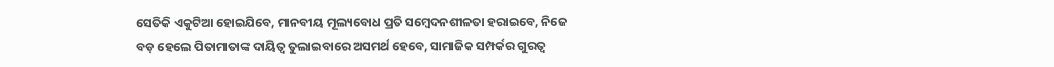ସେତିକି ଏକୁଟିଆ ହୋଇଯିବେ, ମାନବୀୟ ମୂଲ୍ୟବୋଧ ପ୍ରତି ସମ୍ବେଦନଶୀଳତା ହରାଇବେ, ନିଜେ ବଡ଼ ହେଲେ ପିତାମାତାଙ୍କ ଦାୟିତ୍ୱ ତୁଲାଇବାରେ ଅସମର୍ଥ ହେବେ, ସାମାଜିକ ସମ୍ପର୍କର ଗୁରତ୍ୱ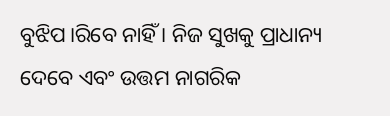ବୁଝିପ।ରିବେ ନାହିଁ । ନିଜ ସୁଖକୁ ପ୍ରାଧାନ୍ୟ ଦେବେ ଏବଂ ଉତ୍ତମ ନାଗରିକ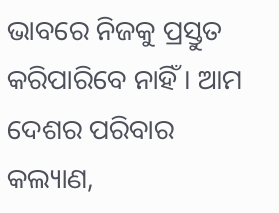ଭାବରେ ନିଜକୁ ପ୍ରସ୍ତୁତ କରିପାରିବେ ନାହିଁ । ଆମ ଦେଶର ପରିବାର କଲ୍ୟାଣ,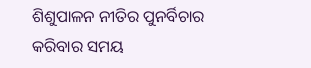ଶିଶୁପାଳନ ନୀତିର ପୁନର୍ବିଚାର କରିବାର ସମୟ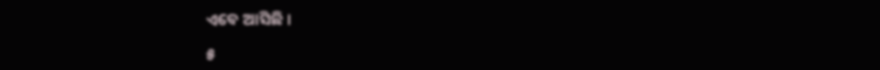ଏବେ ଆସିଛି ।

୫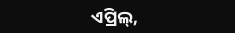ଏପ୍ରିଲ୍,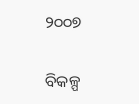୨୦୦୭

ବିକଳ୍ପ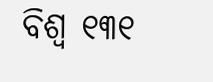ବିଶ୍ୱ ୧୩୧